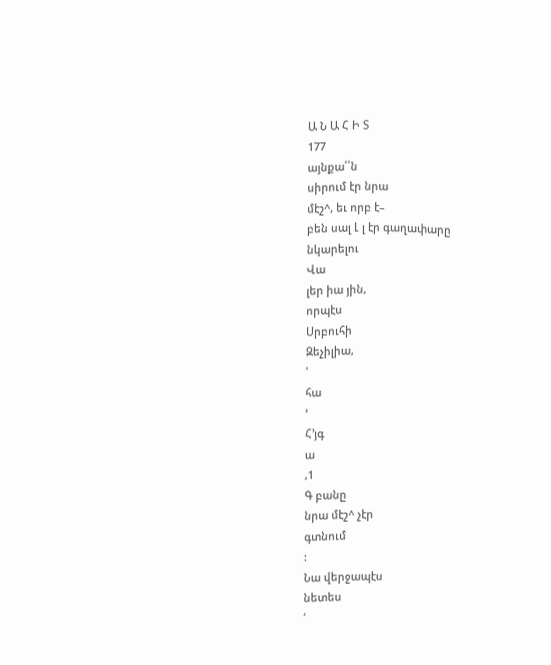Ա Ն Ա Հ Ի Տ
177
այնքա՛՛ն
սիրում էր նրա
մէշ^, եւ որբ է–
բեն սալ Լ լ էր գաղափարը
նկարելու
Վա
լեր իա յին,
որպէս
Սրբուհի
Զեչիլիա,
՛
հա
՚
Հ՚յգ
ա
,1
Գ բանը
նրա մէշ^ չէր
գտնում
:
Նա վերջապէս
նետես
՛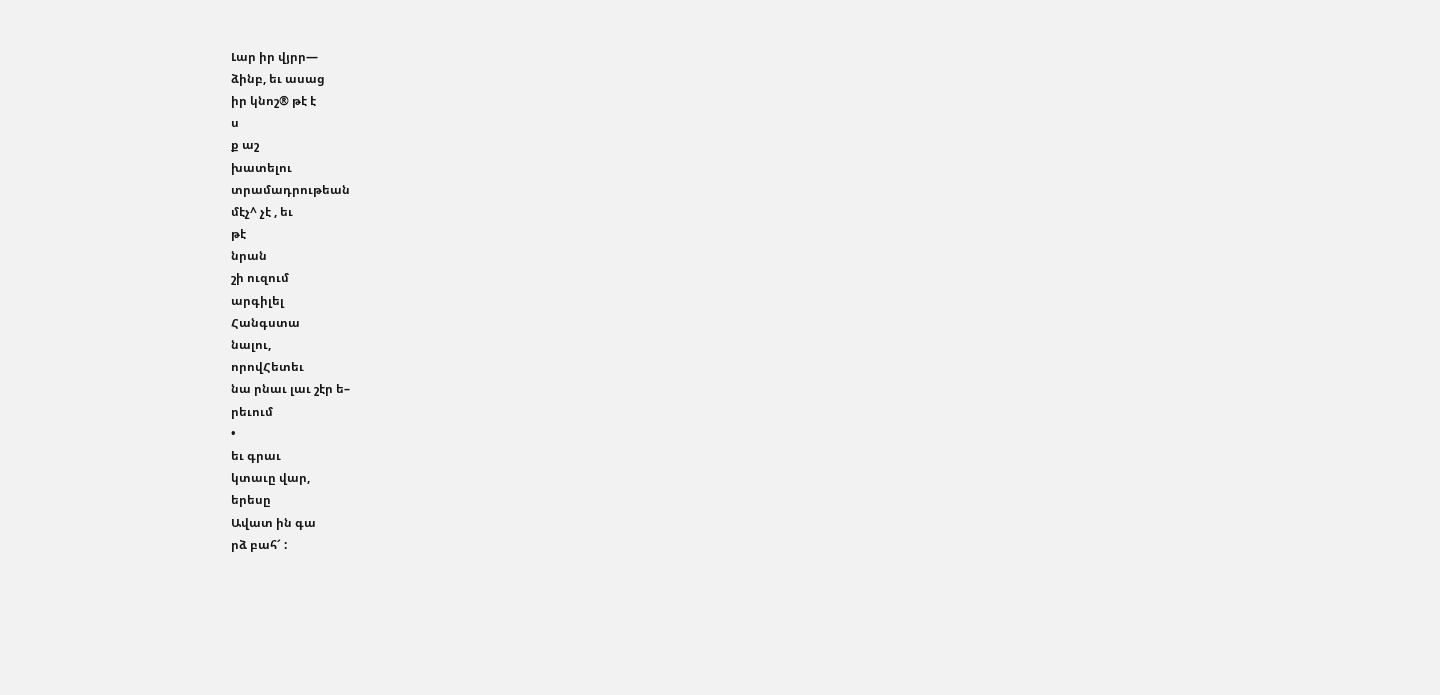Լար իր վյրր—
ձինբ, եւ ասաց
իր կնոշ® թէ է
ս
ք աշ
խատելու
տրամադրութեան
մէչ^ չէ , եւ
թէ
նրան
շի ուզում
արգիլել
Հանգստա
նալու,
որովՀետեւ
նա րնաւ լաւ շէր ե–
րեւում
•
եւ գրաւ
կտաւը վար,
երեսը
Ավատ ին գա
րձ բահ՜ :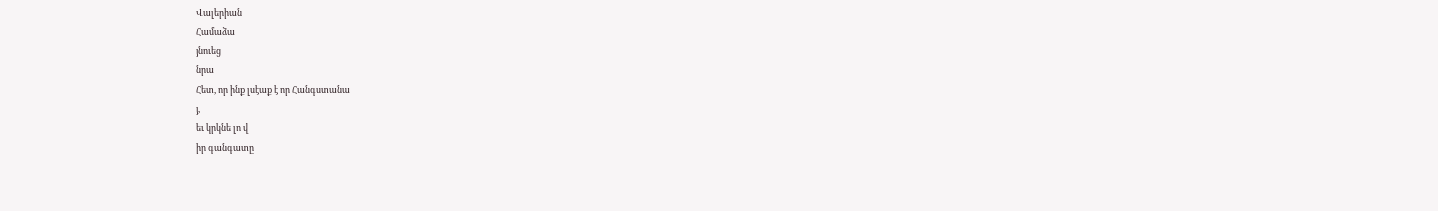Վալերիան
Համաձա
յնուեց
նրա
Հետ, որ ինք լսէաք է որ Հանգստանա
յ,
եւ կրկնե լո վ
իր գանգատը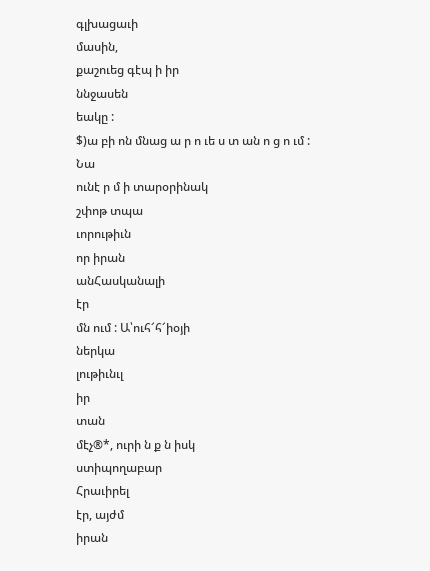գլխացաւի
մասին,
քաշուեց գէպ ի իր
ննջասեն
եակը :
$)ա բի ոն մնաց ա ր ո ւե ս տ ան ո ց ո ւմ :
Նա
ունէ ր մ ի տարօրինակ
շփոթ տպա
ւորութիւն
որ իրան
անՀասկանալի
էր
մն ում : Ա՝ուհ՜հ՜իօյի
ներկա
լութիւնւլ
իր
տան
մէչ®*, ուրի ն ք ն իսկ
ստիպողաբար
Հրաւիրել
էր, այժմ
իրան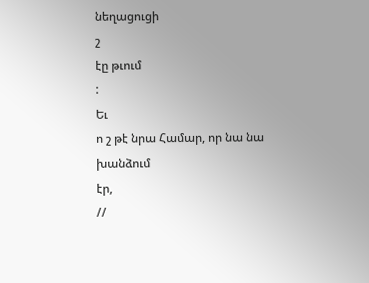նեղացուցի
շ
էը թւում
:
Եւ
ո շ թէ նրա Համար, որ նա նա
խանձում
էր,
//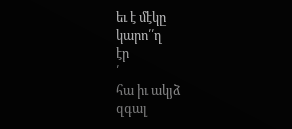եւ է մէկը
կարո՛՛ղ
էր
՛
հա իւ ակյձ
զգալ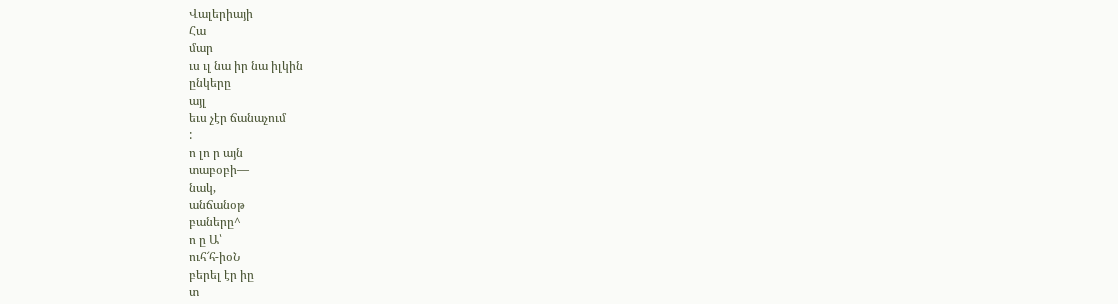Վալերիայի
Հա
մար
ւս ւլ նա իր նա իլկին
ընկերը
այլ
եւս չէր ճանաչում
:
ո լո ր այն
տաբօբի—
նակ,
անճանօթ
բաները^
ո ը Ա՝
ուհ՜հ-իօՆ
բերել էր իը
տ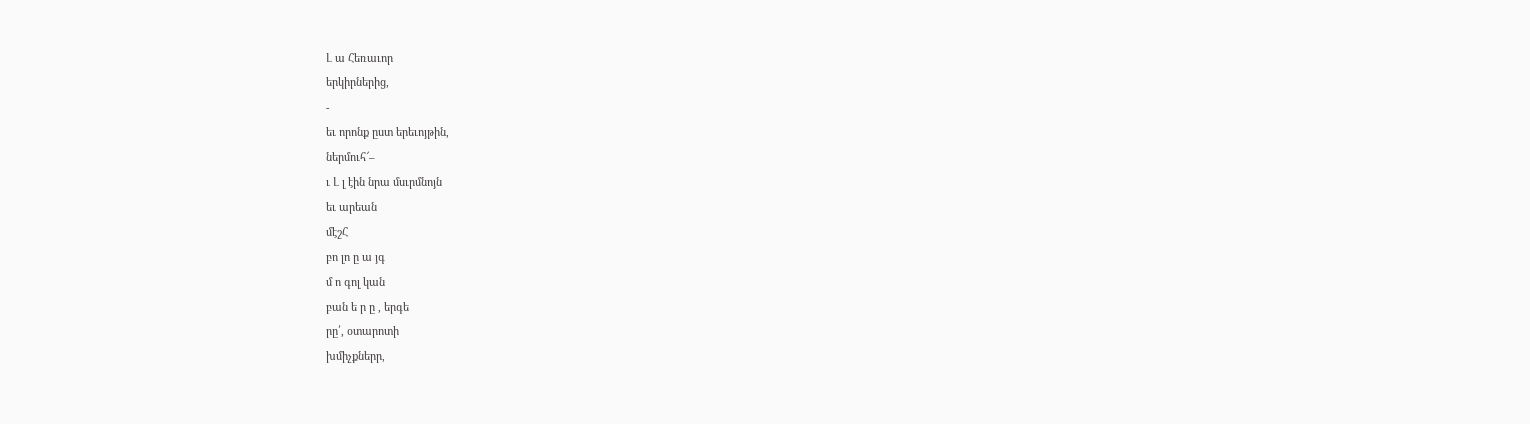Լ ա Հեռաւոր
երկիրներից,
-
եւ որոնք ըստ երեւոյթին,
ներմուհ՜–
ւ Լ լ էին նրա մսւրմնոյն
եւ արեան
մէշՀ
բո լո ը ա յգ
մ ո գոլ կան
բան ե ր ը , երգե
րը՛, օտարոտի
խմիչքներր,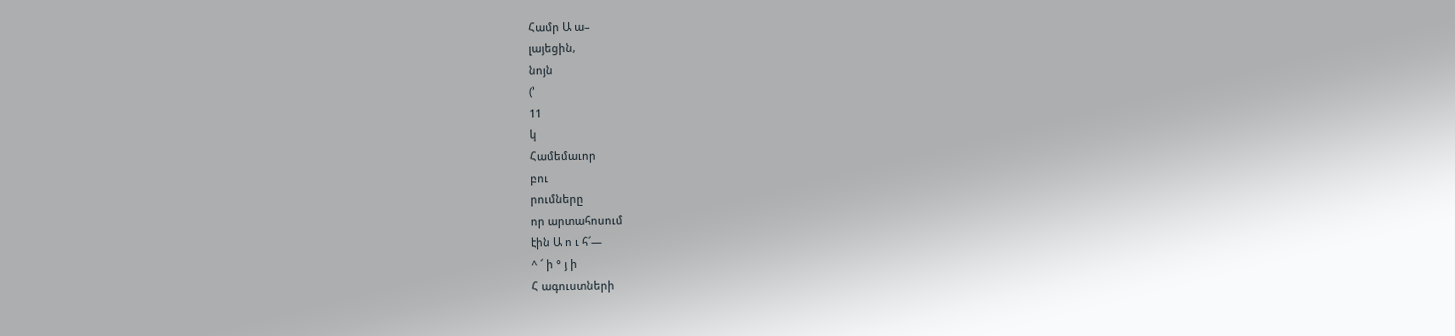Համր Ա ա–
լայեցին,
նոյն
(՚
11
կ
Համեմաւոր
բու
րումները
որ արտահոսում
էին Ա ո ւ հ՜—
^ ՜ ի ° յ ի
Հ ագուստների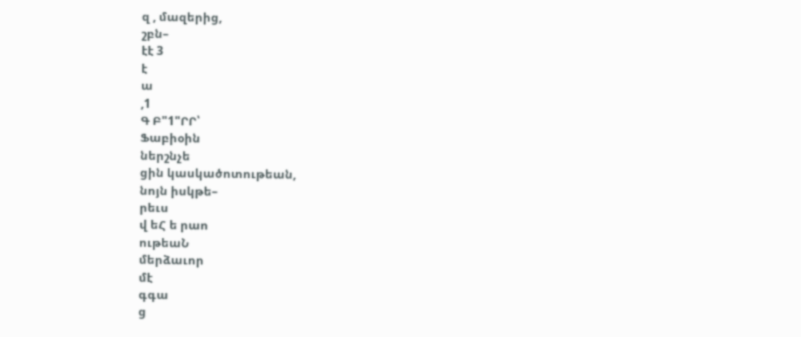զ , մազերից,
շբն–
էէ 3
է
ա
,1
Գ Բ"1"ՐՐ՝
Ֆաբիօին
ներշնչե
ցին կասկածոտութեան,
նոյն իսկթե–
րեւս
վ եՀ ե րաո
ութեաՆ
մերձաւոր
մէ
գգա
ց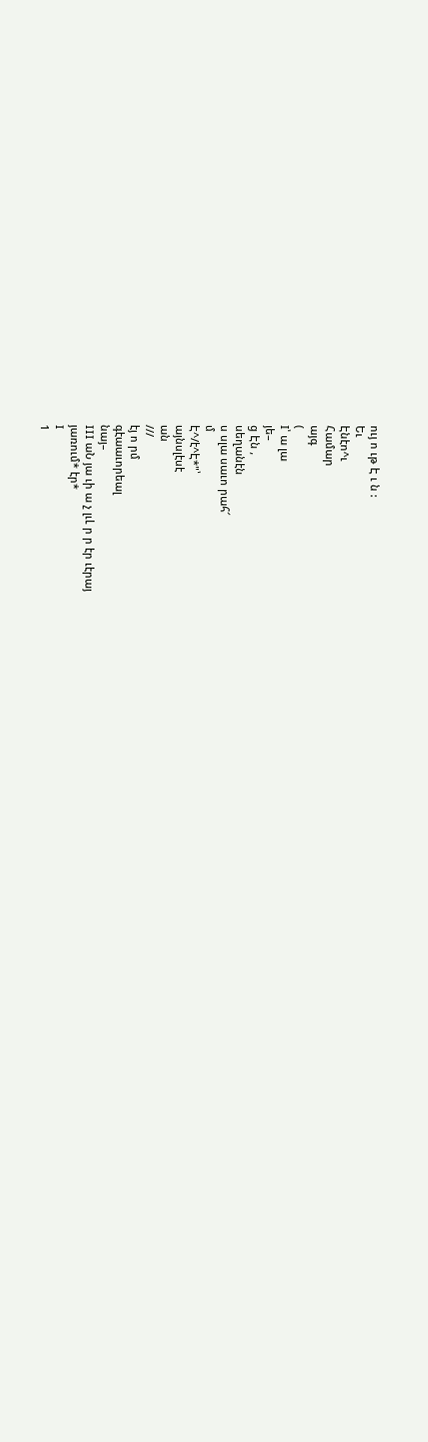ույ ո ւթ Է ւ ն :
Եւ
Էնէո^ւ
Համար
այգ
(
I՝ ա լա
յե–
ց Էն ,
սեղանէն
ս սլա սաւո րահ՜
մ
Է^/է^Է*"՝
այնսլէսէ
ան
///
էյ ո րմ
գէաաւորեալ
նայ–
III աՆ յա ւի ա չ լւԼ ր ր էր ւէրայ
յառում* էր*
I
1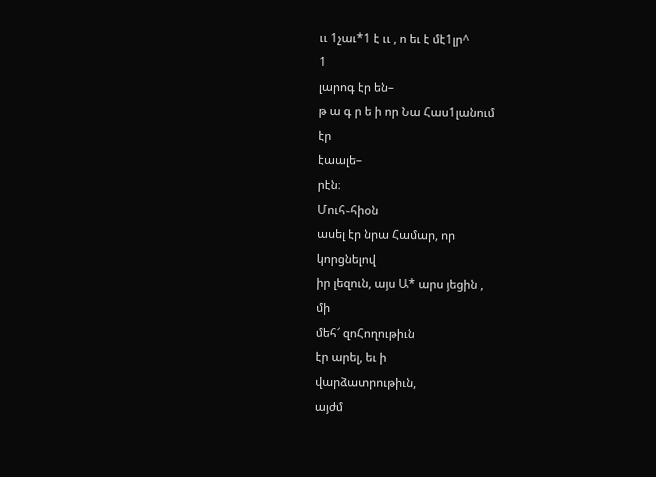ււ 1չաւ*1 է ււ , ո եւ է մէ1լր^
1
լարոգ էր են–
թ ա գ ր ե ի որ Նա Հաս1լանում
էր
էաալե–
րէն։
Մուհ֊հիօն
ասել էր նրա Համար, որ
կորցնելով
իր լեզուն, այս Ա* արս յեցին ,
մի
մեհ՜ զոՀողութիւն
էր արել, եւ ի
վարձատրութիւն,
այժմ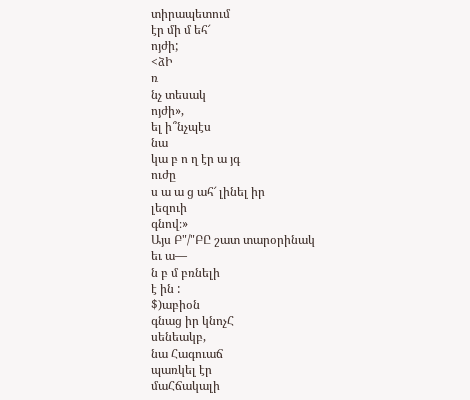տիրապետում
էր մի մ եհ՜
ոյժի;
<ձԻ
ռ
նչ տեսակ
ոյժի»,
ել ի՞նչպէս
նա
կա բ ո ղ էր ա յգ
ուժը
ս ա ա ց ահ՜ լինել իր
լեզուի
գնով։»
Այս Բ"/"ԲԸ շատ տարօրինակ
եւ ա—
ն բ մ բռնելի
է ին :
$)աբիօն
գնաց իր կնոչՀ
սենեակբ,
նա Հագուաճ
պառկել էր
մաՀճակալի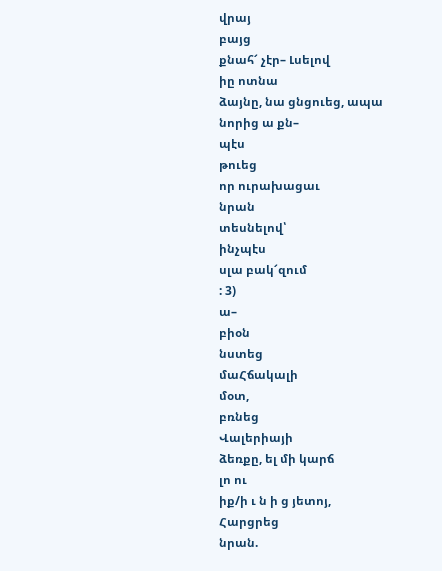վրայ
բայց
քնահ՜ չէր– Լսելով
իը ոտնա
ձայնը, նա ցնցուեց, ապա
նորից ա քն–
պէս
թուեց
որ ուրախացաւ
նրան
տեսնելով՝
ինչպէս
սլա բակ՜զում
: 3)
ա–
բիօն
նստեց
մաՀճակալի
մօտ,
բռնեց
Վալերիայի
ձեռքը, ել մի կարճ
լո ու
իք/ի ւ ն ի ց յետոյ,
Հարցրեց
նրան.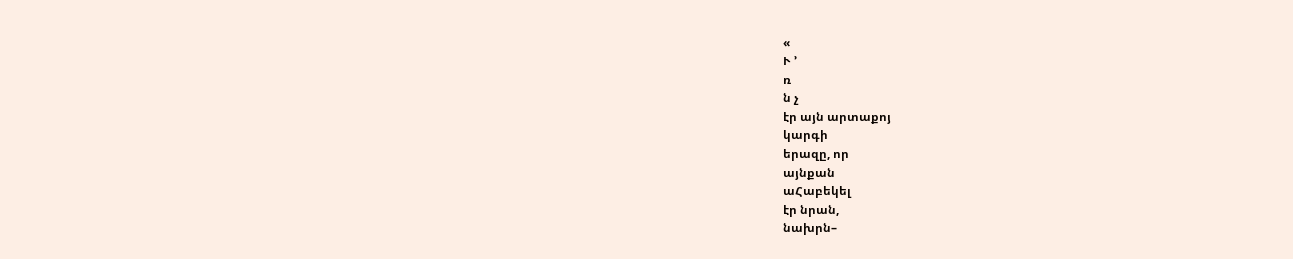«
Ւ ՚
ռ
ն չ
էր այն արտաքոյ
կարգի
երազը, որ
այնքան
աՀաբեկել
էր նրան,
նախրն–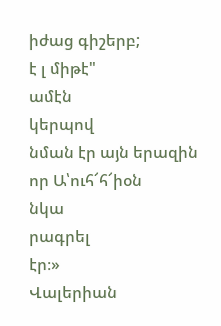իժաց գիշերբ;
է լ միթէ"
ամէն
կերպով
նման էր այն երազին որ Ա՝ուհ՜հ՜իօն
նկա
րագրել
էր։»
Վալերիան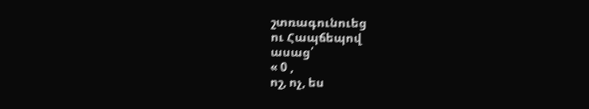շտռագունուեց
ու Հապճեպով
ասաց՛
« 0 ,
ոշ, ոչ, ես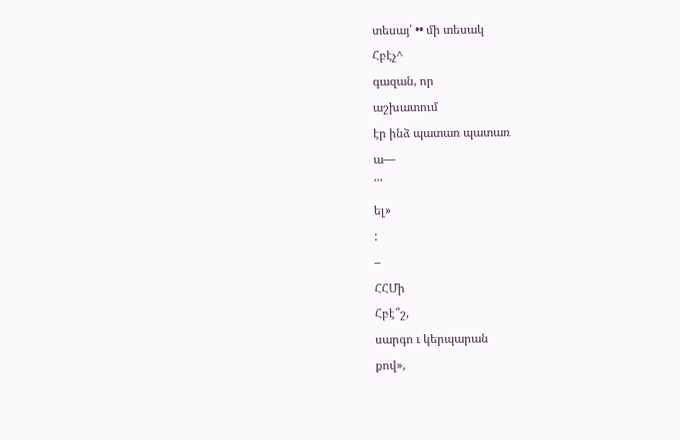տեսայ՛ •• մի տեսակ
Հբէչ^
գազան, որ
աշխատում
էր ինձ պատառ պատառ
ա—
՛՛՛
ել»
:
–
ՀՀՄի
Հբէ՞շ,
սարգո ւ կերպարան
քով»,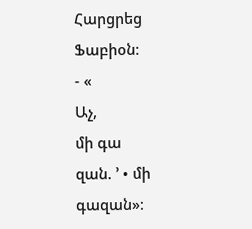Հարցրեց
Ֆաբիօն։
- «
Աչ,
մի գա
զան. ՚ • մի գազան»։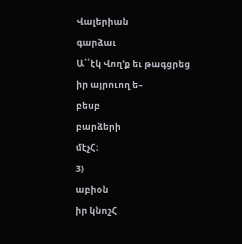Վալերիան
գարձաւ
Ա՛՛էկ Վող՚ք եւ թագցրեց
իր այրուող ե–
բեսբ
բարձերի
մէչՀ։
3)
աբիօն
իր կնոշՀ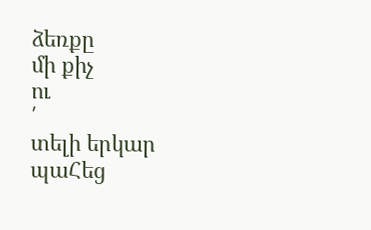ձեռքը
մի քիչ
ու
՛
տելի երկար
պաՀեց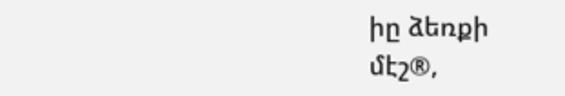իը ձեռքի
մէշ®,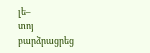լե–
տոյ
բարձրացրեց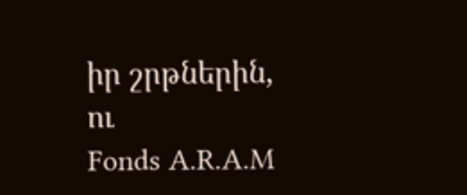իր շրթներին,
ու
Fonds A.R.A.M